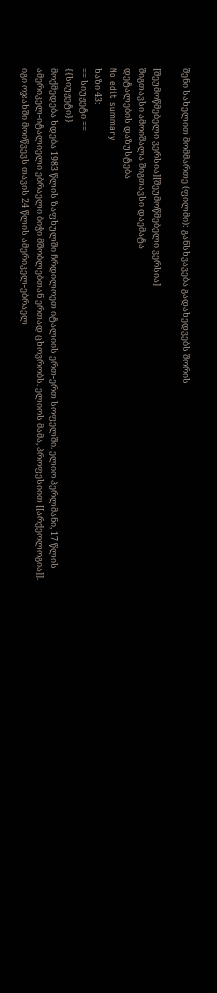შენი სახელით მომმართე (ფილმი): განსხვავება გადახედვებს შორის

[შეუმოწმებელი ვერსია][შეუმოწმებელი ვერსია]
შიგთავსი ამოიშალა შიგთავსი დაემატა
დეტალების დაზუსტება
No edit summary
ხაზი 43:
== სიუჟეტი ==
{{სიუჟეტი}}
მოქმედება ხდება 1983 წლის ზაფხულში ჩრდილოეთ იტალიის ერთ-ერთ სოფელში. ელიო პერლმანი, 17 წლის ამერიკელ-იტალიელი ებრაელი ბიჭი მშობლებთან ერთად ცხოვრობს. ელიოს მამა, პროფესიით [[არქეოლოგია]]. იგი ოჯახში მოიწვევს თავის 24 წლის ამერიკელ-ებრაელ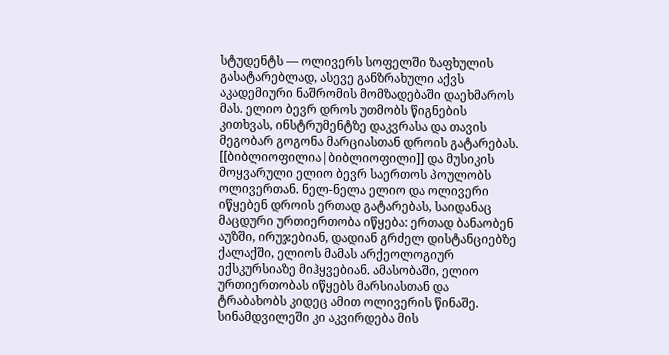სტუდენტს — ოლივერს სოფელში ზაფხულის გასატარებლად, ასევე განზრახული აქვს აკადემიური ნაშრომის მომზადებაში დაეხმაროს მას. ელიო ბევრ დროს უთმობს წიგნების კითხვას, ინსტრუმენტზე დაკვრასა და თავის მეგობარ გოგონა მარციასთან დროის გატარებას. [[ბიბლიოფილია|ბიბლიოფილი]] და მუსიკის მოყვარული ელიო ბევრ საერთოს პოულობს ოლივერთან. ნელ-ნელა ელიო და ოლივერი იწყებენ დროის ერთად გატარებას, საიდანაც მაცდური ურთიერთობა იწყება: ერთად ბანაობენ აუზში, ირუჯებიან, დადიან გრძელ დისტანციებზე ქალაქში, ელიოს მამას არქეოლოგიურ ექსკურსიაზე მიჰყვებიან. ამასობაში, ელიო ურთიერთობას იწყებს მარსიასთან და ტრაბახობს კიდეც ამით ოლივერის წინაშე. სინამდვილეში კი აკვირდება მის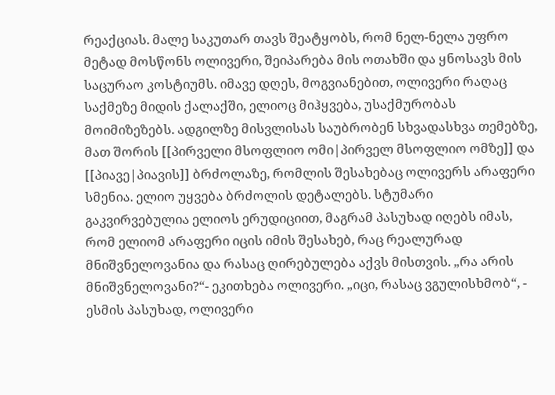რეაქციას. მალე საკუთარ თავს შეატყობს, რომ ნელ-ნელა უფრო მეტად მოსწონს ოლივერი, შეიპარება მის ოთახში და ყნოსავს მის საცურაო კოსტიუმს. იმავე დღეს, მოგვიანებით, ოლივერი რაღაც საქმეზე მიდის ქალაქში, ელიოც მიჰყვება, უსაქმურობას მოიმიზეზებს. ადგილზე მისვლისას საუბრობენ სხვადასხვა თემებზე, მათ შორის [[პირველი მსოფლიო ომი|პირველ მსოფლიო ომზე]] და [[პიავე|პიავის]] ბრძოლაზე, რომლის შესახებაც ოლივერს არაფერი სმენია. ელიო უყვება ბრძოლის დეტალებს. სტუმარი გაკვირვებულია ელიოს ერუდიციით, მაგრამ პასუხად იღებს იმას, რომ ელიომ არაფერი იცის იმის შესახებ, რაც რეალურად მნიშვნელოვანია და რასაც ღირებულება აქვს მისთვის. „რა არის მნიშვნელოვანი?“- ეკითხება ოლივერი. „იცი, რასაც ვგულისხმობ“, - ესმის პასუხად, ოლივერი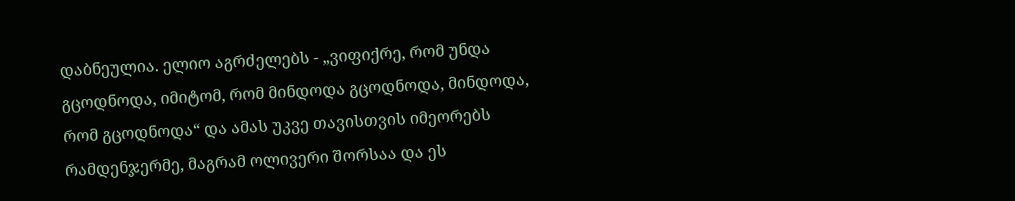დაბნეულია. ელიო აგრძელებს - „ვიფიქრე, რომ უნდა გცოდნოდა, იმიტომ, რომ მინდოდა გცოდნოდა, მინდოდა, რომ გცოდნოდა“ და ამას უკვე თავისთვის იმეორებს რამდენჯერმე, მაგრამ ოლივერი შორსაა და ეს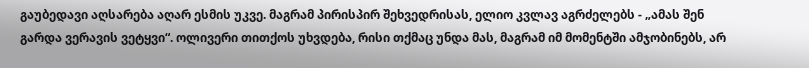გაუბედავი აღსარება აღარ ესმის უკვე. მაგრამ პირისპირ შეხვედრისას, ელიო კვლავ აგრძელებს - „ამას შენ გარდა ვერავის ვეტყვი“. ოლივერი თითქოს უხვდება, რისი თქმაც უნდა მას, მაგრამ იმ მომენტში ამჯობინებს, არ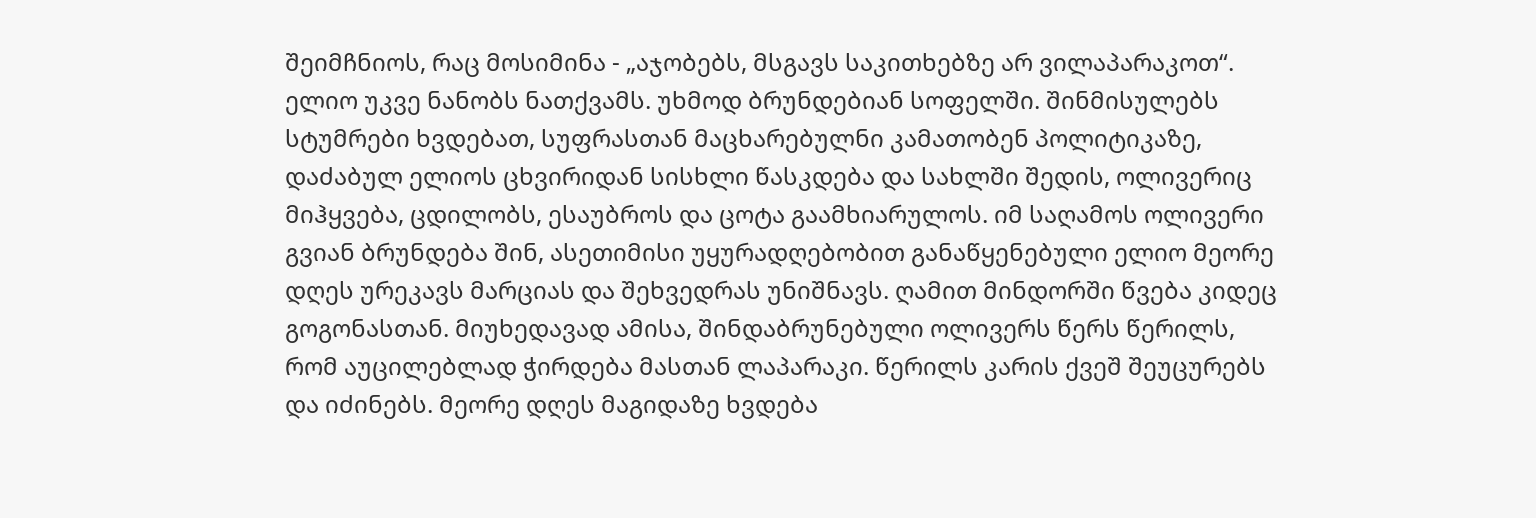შეიმჩნიოს, რაც მოსიმინა - „აჯობებს, მსგავს საკითხებზე არ ვილაპარაკოთ“. ელიო უკვე ნანობს ნათქვამს. უხმოდ ბრუნდებიან სოფელში. შინმისულებს სტუმრები ხვდებათ, სუფრასთან მაცხარებულნი კამათობენ პოლიტიკაზე, დაძაბულ ელიოს ცხვირიდან სისხლი წასკდება და სახლში შედის, ოლივერიც მიჰყვება, ცდილობს, ესაუბროს და ცოტა გაამხიარულოს. იმ საღამოს ოლივერი გვიან ბრუნდება შინ, ასეთიმისი უყურადღებობით განაწყენებული ელიო მეორე დღეს ურეკავს მარციას და შეხვედრას უნიშნავს. ღამით მინდორში წვება კიდეც გოგონასთან. მიუხედავად ამისა, შინდაბრუნებული ოლივერს წერს წერილს, რომ აუცილებლად ჭირდება მასთან ლაპარაკი. წერილს კარის ქვეშ შეუცურებს და იძინებს. მეორე დღეს მაგიდაზე ხვდება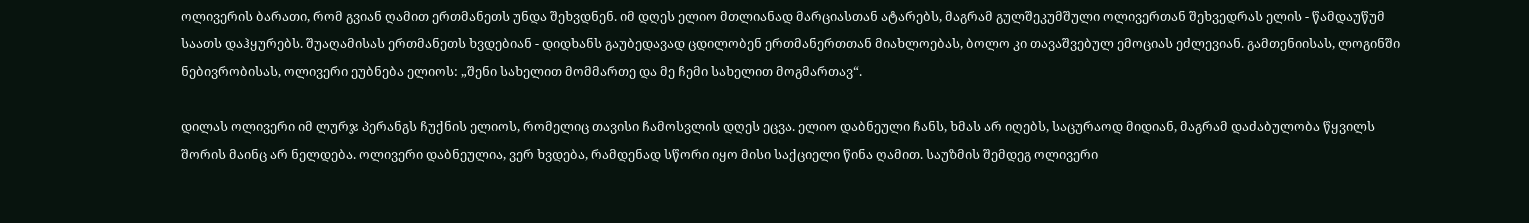ოლივერის ბარათი, რომ გვიან ღამით ერთმანეთს უნდა შეხვდნენ. იმ დღეს ელიო მთლიანად მარციასთან ატარებს, მაგრამ გულშეკუმშული ოლივერთან შეხვედრას ელის - წამდაუწუმ საათს დაჰყურებს. შუაღამისას ერთმანეთს ხვდებიან - დიდხანს გაუბედავად ცდილობენ ერთმანერთთან მიახლოებას, ბოლო კი თავაშვებულ ემოციას ეძლევიან. გამთენიისას, ლოგინში ნებივრობისას, ოლივერი ეუბნება ელიოს: „შენი სახელით მომმართე და მე ჩემი სახელით მოგმართავ“.

დილას ოლივერი იმ ლურჯ პერანგს ჩუქნის ელიოს, რომელიც თავისი ჩამოსვლის დღეს ეცვა. ელიო დაბნეული ჩანს, ხმას არ იღებს, საცურაოდ მიდიან, მაგრამ დაძაბულობა წყვილს შორის მაინც არ ნელდება. ოლივერი დაბნეულია, ვერ ხვდება, რამდენად სწორი იყო მისი საქციელი წინა ღამით. საუზმის შემდეგ ოლივერი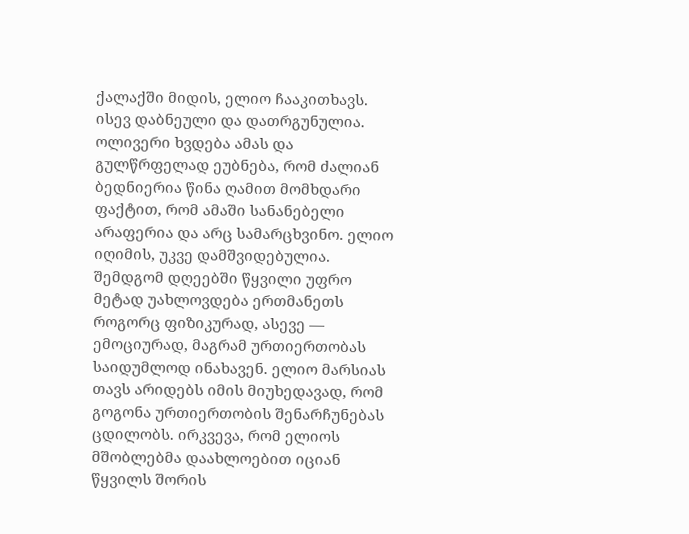ქალაქში მიდის, ელიო ჩააკითხავს. ისევ დაბნეული და დათრგუნულია. ოლივერი ხვდება ამას და გულწრფელად ეუბნება, რომ ძალიან ბედნიერია წინა ღამით მომხდარი ფაქტით, რომ ამაში სანანებელი არაფერია და არც სამარცხვინო. ელიო იღიმის, უკვე დამშვიდებულია. შემდგომ დღეებში წყვილი უფრო მეტად უახლოვდება ერთმანეთს როგორც ფიზიკურად, ასევე — ემოციურად, მაგრამ ურთიერთობას საიდუმლოდ ინახავენ. ელიო მარსიას თავს არიდებს იმის მიუხედავად, რომ გოგონა ურთიერთობის შენარჩუნებას ცდილობს. ირკვევა, რომ ელიოს მშობლებმა დაახლოებით იციან წყვილს შორის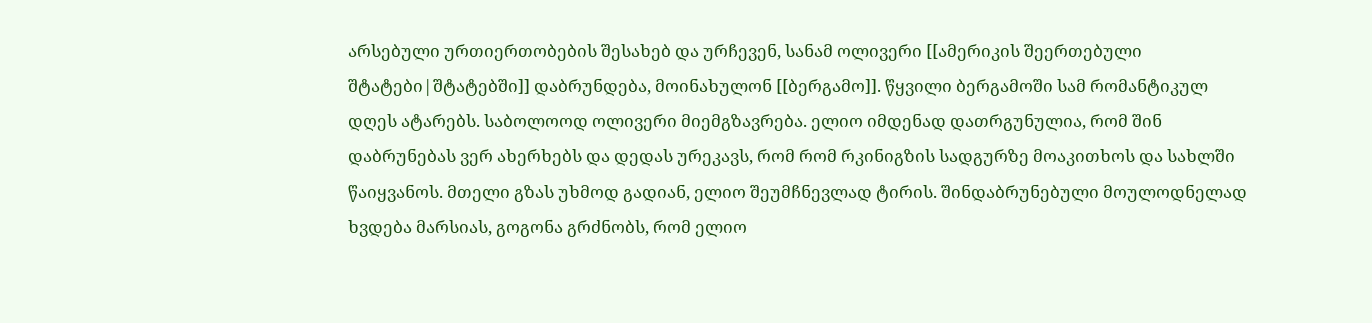არსებული ურთიერთობების შესახებ და ურჩევენ, სანამ ოლივერი [[ამერიკის შეერთებული შტატები|შტატებში]] დაბრუნდება, მოინახულონ [[ბერგამო]]. წყვილი ბერგამოში სამ რომანტიკულ დღეს ატარებს. საბოლოოდ ოლივერი მიემგზავრება. ელიო იმდენად დათრგუნულია, რომ შინ დაბრუნებას ვერ ახერხებს და დედას ურეკავს, რომ რომ რკინიგზის სადგურზე მოაკითხოს და სახლში წაიყვანოს. მთელი გზას უხმოდ გადიან, ელიო შეუმჩნევლად ტირის. შინდაბრუნებული მოულოდნელად ხვდება მარსიას, გოგონა გრძნობს, რომ ელიო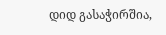დიდ გასაჭირშია,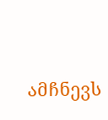ამჩნევს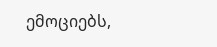ემოციებს,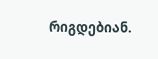რიგდებიან.